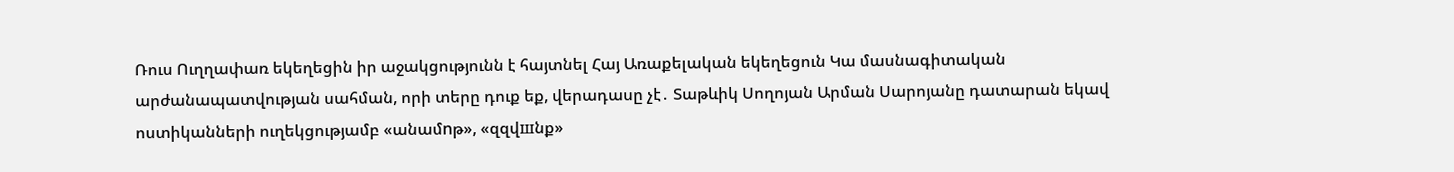Ռուս Ուղղափառ եկեղեցին իր աջակցությունն է հայտնել Հայ Առաքելական եկեղեցուն Կա մասնագիտական արժանապատվության սահման, որի տերը դուք եք, վերադասը չէ․ Տաթևիկ Սողոյան Արման Սարոյանը դատարան եկավ ոստիկանների ուղեկցությամբ «անամnթ», «զզվшնք»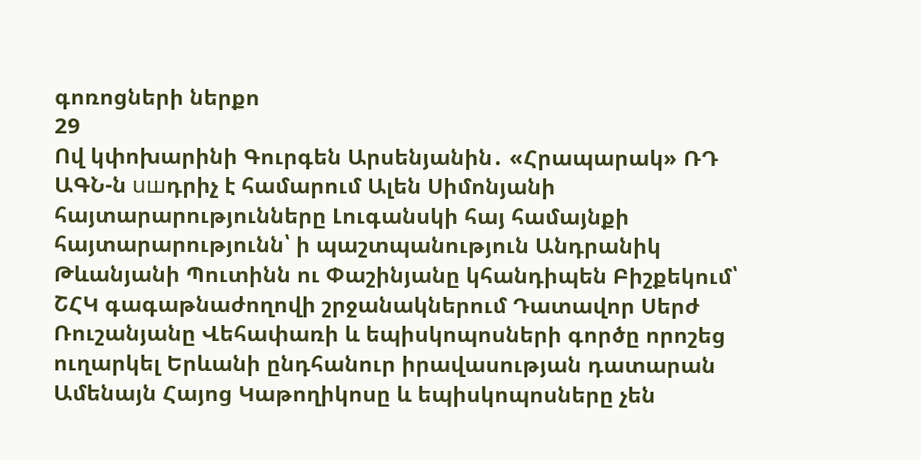գոռոցների ներքո
29
Ով կփոխարինի Գուրգեն Արսենյանին․ «Հրապարակ» ՌԴ ԱԳՆ-ն uшդրիչ է համարում Ալեն Սիմոնյանի հայտարարությունները Լուգանսկի հայ համայնքի հայտարարությունն՝ ի պաշտպանություն Անդրանիկ Թևանյանի Պուտինն ու Փաշինյանը կհանդիպեն Բիշքեկում՝ ՇՀԿ գագաթնաժողովի շրջանակներում Դատավոր Սերժ Ռուշանյանը Վեհափառի և եպիսկոպոսների գործը որոշեց ուղարկել Երևանի ընդհանուր իրավասության դատարան Ամենայն Հայոց Կաթողիկոսը և եպիսկոպոսները չեն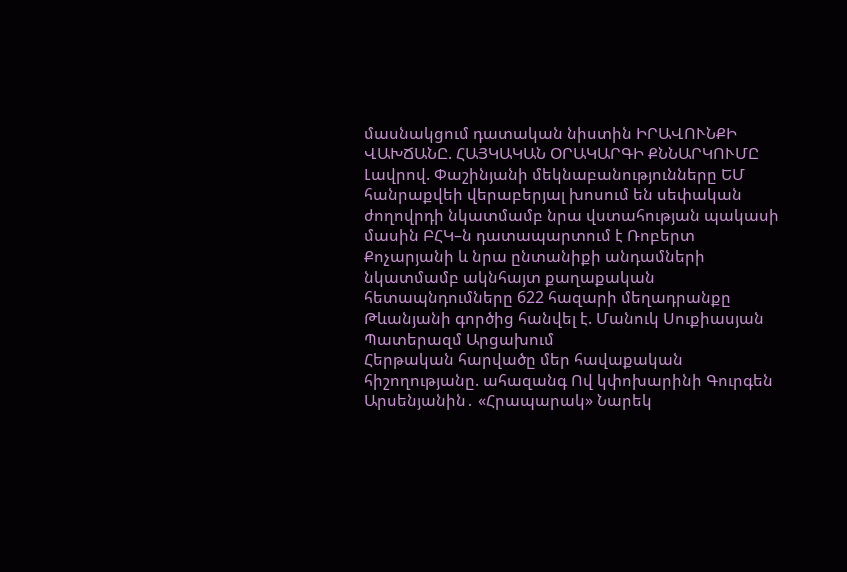մասնակցում դատական նիստին ԻՐԱՎՈՒՆՔԻ ՎԱԽՃԱՆԸ. ՀԱՅԿԱԿԱՆ ՕՐԱԿԱՐԳԻ ՔՆՆԱՐԿՈՒՄԸ Լավրով. Փաշինյանի մեկնաբանությունները ԵՄ հանրաքվեի վերաբերյալ խոսում են սեփական ժողովրդի նկատմամբ նրա վստահության պակասի մասին ԲՀԿ–ն դատապարտում է Ռոբերտ Քոչարյանի և նրա ընտանիքի անդամների նկատմամբ ակնհայտ քաղաքական հետապնդումները 622 հազարի մեղադրանքը Թևանյանի գործից հանվել է. Մանուկ Սուքիասյան Պատերազմ Արցախում
Հերթական հարվածը մեր հավաքական հիշողությանը. ահազանգ Ով կփոխարինի Գուրգեն Արսենյանին․ «Հրապարակ» Նարեկ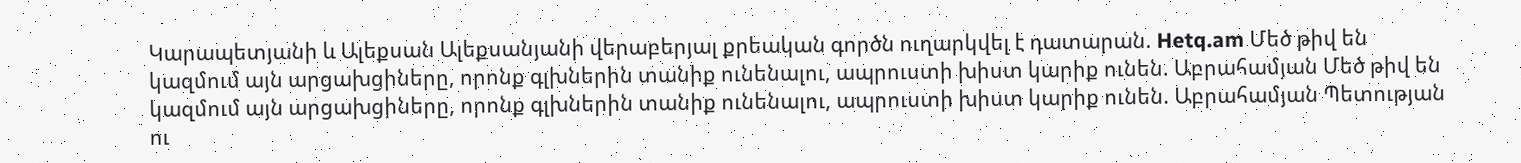Կարապետյանի և Ալեքսան Ալեքսանյանի վերաբերյալ քրեական գործն ուղարկվել է դատարան. Hetq.am Մեծ թիվ են կազմում այն արցախցիները, որոնք գլխներին տանիք ունենալու, ապրուստի խիստ կարիք ունեն. Աբրահամյան Մեծ թիվ են կազմում այն արցախցիները, որոնք գլխներին տանիք ունենալու, ապրուստի խիստ կարիք ունեն. Աբրահամյան Պետության ու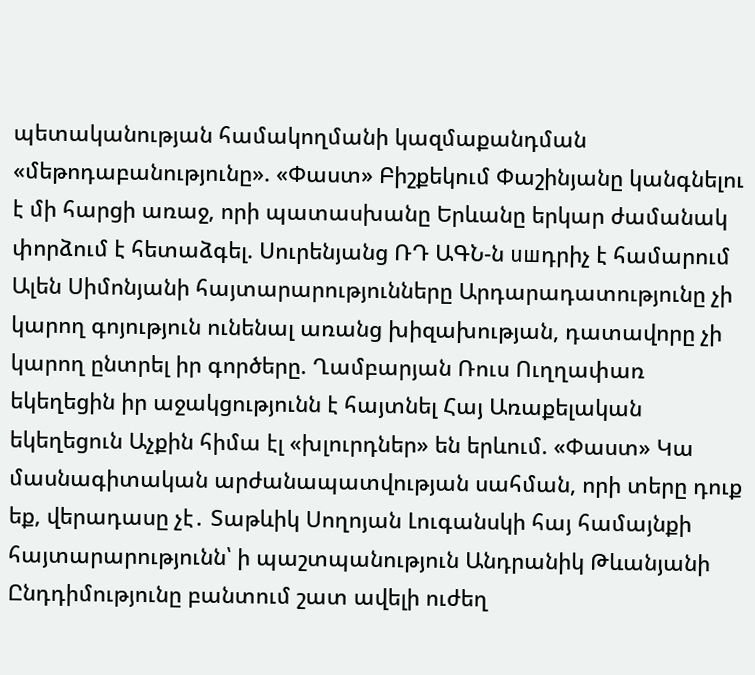պետականության համակողմանի կազմաքանդման «մեթոդաբանությունը». «Փաստ» Բիշքեկում Փաշինյանը կանգնելու է մի հարցի առաջ, որի պատասխանը Երևանը երկար ժամանակ փորձում է հետաձգել. Սուրենյանց ՌԴ ԱԳՆ-ն uшդրիչ է համարում Ալեն Սիմոնյանի հայտարարությունները Արդարադատությունը չի կարող գոյություն ունենալ առանց խիզախության, դատավորը չի կարող ընտրել իր գործերը. Ղամբարյան Ռուս Ուղղափառ եկեղեցին իր աջակցությունն է հայտնել Հայ Առաքելական եկեղեցուն Աչքին հիմա էլ «խլուրդներ» են երևում. «Փաստ» Կա մասնագիտական արժանապատվության սահման, որի տերը դուք եք, վերադասը չէ․ Տաթևիկ Սողոյան Լուգանսկի հայ համայնքի հայտարարությունն՝ ի պաշտպանություն Անդրանիկ Թևանյանի Ընդդիմությունը բանտում շատ ավելի ուժեղ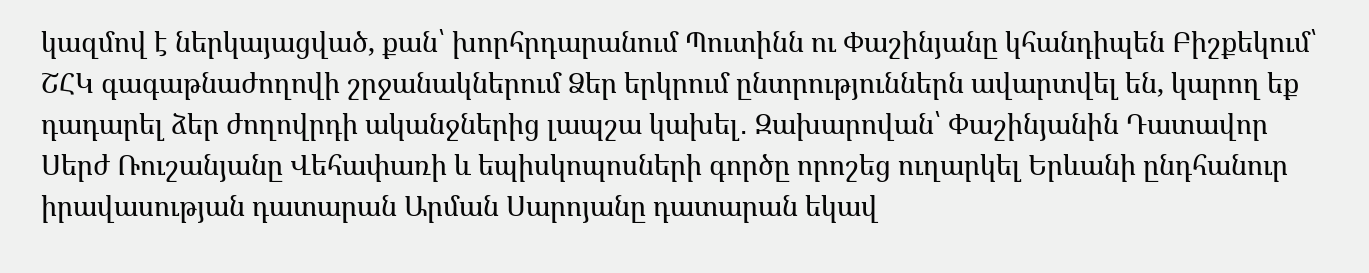կազմով է ներկայացված, քան՝ խորհրդարանում Պուտինն ու Փաշինյանը կհանդիպեն Բիշքեկում՝ ՇՀԿ գագաթնաժողովի շրջանակներում Ձեր երկրում ընտրություններն ավարտվել են, կարող եք դադարել ձեր ժողովրդի ականջներից լապշա կախել․ Զախարովան՝ Փաշինյանին Դատավոր Սերժ Ռուշանյանը Վեհափառի և եպիսկոպոսների գործը որոշեց ուղարկել Երևանի ընդհանուր իրավասության դատարան Արման Սարոյանը դատարան եկավ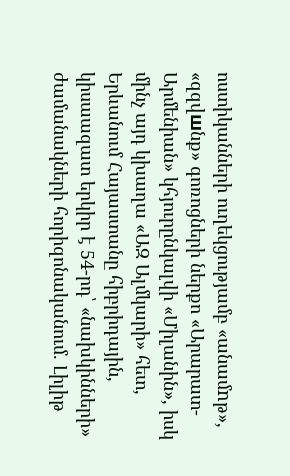ոստիկանների ուղեկցությամբ «անամnթ», «զզվшնք» գոռոցների ներքո «Արարատ-Արմենիան» կհյուրընկալվի «Միլանին», իսկ մինչ այդ կխաղա «ԱԶ Ալմկարի» հետ, Երևանում Հայաստանը հիբրիդային, կիսաազատ երկիր է 54-րդ՝ «նախկինների» ժամանակների հորիզոնականում. Լիլիթ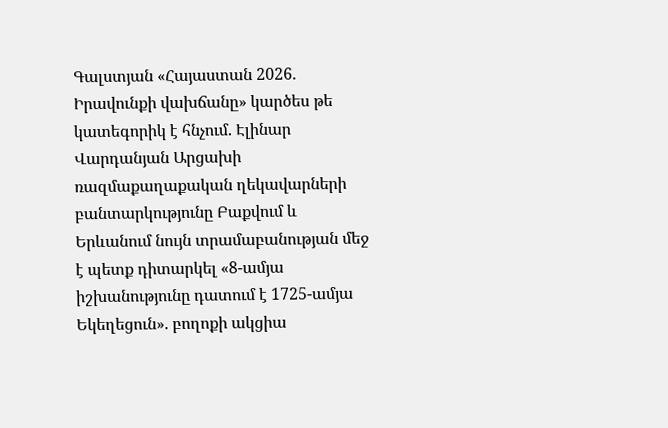Գալստյան «Հայաստան 2026. Իրավունքի վախճանը» կարծես թե կատեգորիկ է հնչում. Էլինար Վարդանյան Արցախի ռազմաքաղաքական ղեկավարների բանտարկությունը Բաքվում և Երևանում նույն տրամաբանության մեջ է պետք դիտարկել «8-ամյա իշխանությունը դատում է 1725-ամյա Եկեղեցուն». բողոքի ակցիա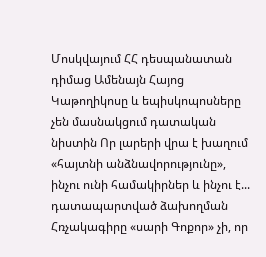Մոսկվայում ՀՀ դեսպանատան դիմաց Ամենայն Հայոց Կաթողիկոսը և եպիսկոպոսները չեն մասնակցում դատական նիստին Որ լարերի վրա է խաղում «հայտնի անձնավորությունը», ինչու ունի համակիրներ և ինչու է... դատապարտված ձախողման Հռչակագիրը «սարի Գոքոր» չի, որ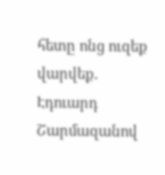հետը ոնց ուզեք վարվեք. Էդուարդ Շարմազանով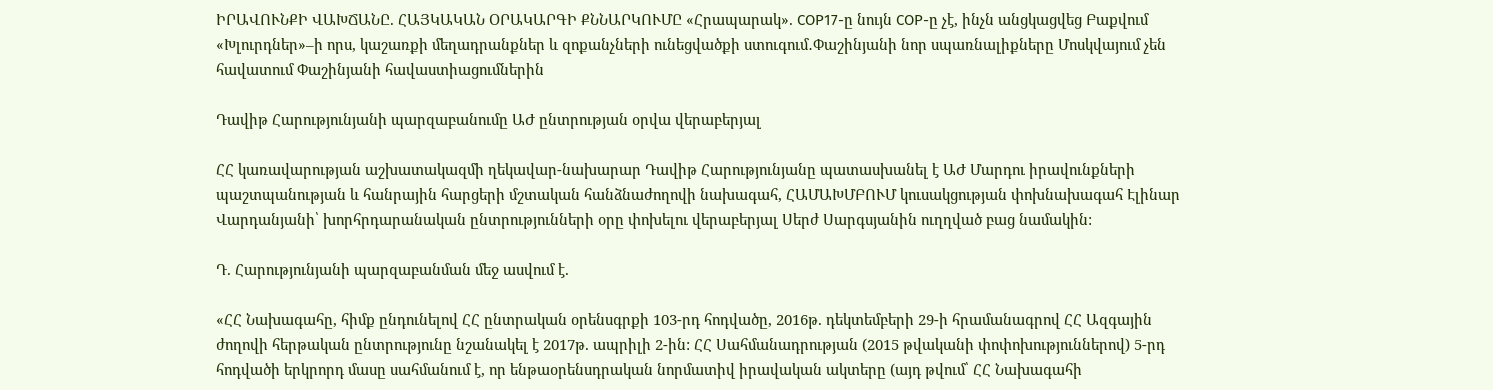ԻՐԱՎՈՒՆՔԻ ՎԱԽՃԱՆԸ. ՀԱՅԿԱԿԱՆ ՕՐԱԿԱՐԳԻ ՔՆՆԱՐԿՈՒՄԸ «Հրապարակ». COP17-ը նույն COP-ը չէ, ինչն անցկացվեց Բաքվում «Խլուրդներ»–ի որս, կաշառքի մեղադրանքներ և զոքանչների ունեցվածքի ստուգում․Փաշինյանի նոր սպառնալիքները Մոսկվայում չեն հավատում Փաշինյանի հավաստիացումներին

Դավիթ Հարությունյանի պարզաբանումը ԱԺ ընտրության օրվա վերաբերյալ

ՀՀ կառավարության աշխատակազմի ղեկավար-նախարար Դավիթ Հարությունյանը պատասխանել է ԱԺ Մարդու իրավունքների պաշտպանության և հանրային հարցերի մշտական հանձնաժողովի նախագահ, ՀԱՄԱԽՄԲՈՒՄ կուսակցության փոխնախագահ Էլինար Վարդանյանի՝ խորհրդարանական ընտրությունների օրը փոխելու վերաբերյալ Սերժ Սարգսյանին ուղղված բաց նամակին:

Դ. Հարությունյանի պարզաբանման մեջ ասվում է.

«ՀՀ Նախագահը, հիմք ընդունելով ՀՀ ընտրական օրենսգրքի 103-րդ հոդվածը, 2016թ. դեկտեմբերի 29-ի հրամանագրով ՀՀ Ազգային ժողովի հերթական ընտրությունը նշանակել է 2017թ. ապրիլի 2-ին: ՀՀ Սահմանադրության (2015 թվականի փոփոխություններով) 5-րդ հոդվածի երկրորդ մասը սահմանում է, որ ենթաօրենսդրական նորմատիվ իրավական ակտերը (այդ թվում՝ ՀՀ Նախագահի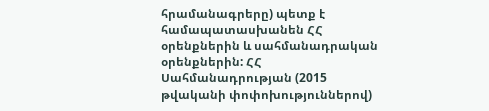հրամանագրերը) պետք է համապատասխանեն ՀՀ օրենքներին և սահմանադրական օրենքներին: ՀՀ Սահմանադրության (2015 թվականի փոփոխություններով)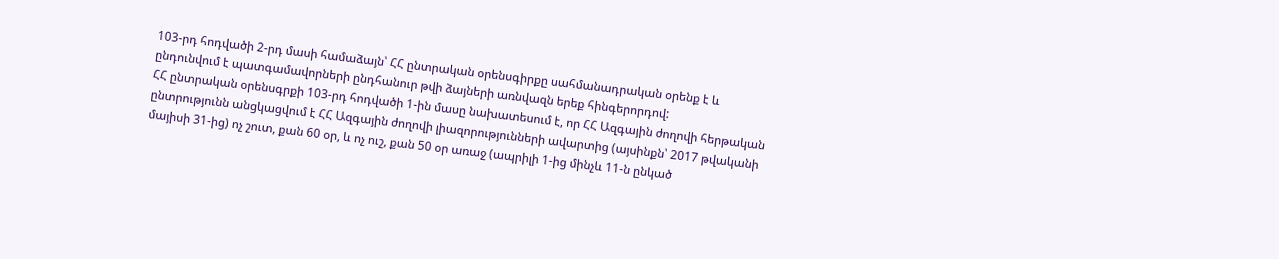103-րդ հոդվածի 2-րդ մասի համաձայն՝ ՀՀ ընտրական օրենսգիրքը սահմանադրական օրենք է և ընդունվում է պատգամավորների ընդհանուր թվի ձայների առնվազն երեք հինգերորդով:
ՀՀ ընտրական օրենսգրքի 103-րդ հոդվածի 1-ին մասը նախատեսում է, որ ՀՀ Ազգային ժողովի հերթական ընտրությունն անցկացվում է ՀՀ Ազգային ժողովի լիազորությունների ավարտից (այսինքն՝ 2017 թվականի մայիսի 31-ից) ոչ շուտ, քան 60 օր, և ոչ ուշ, քան 50 օր առաջ (ապրիլի 1-ից մինչև 11-ն ընկած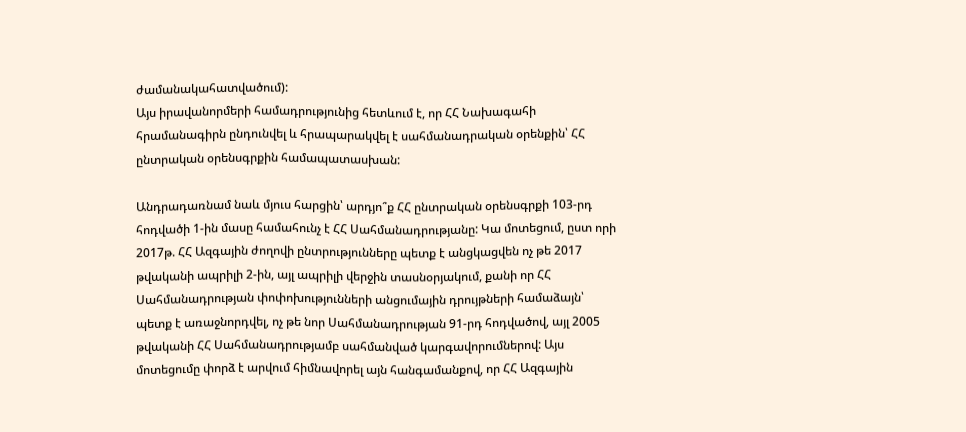ժամանակահատվածում):
Այս իրավանորմերի համադրությունից հետևում է, որ ՀՀ Նախագահի հրամանագիրն ընդունվել և հրապարակվել է սահմանադրական օրենքին՝ ՀՀ ընտրական օրենսգրքին համապատասխան:

Անդրադառնամ նաև մյուս հարցին՝ արդյո՞ք ՀՀ ընտրական օրենսգրքի 103-րդ հոդվածի 1-ին մասը համահունչ է ՀՀ Սահմանադրությանը: Կա մոտեցում, ըստ որի 2017թ. ՀՀ Ազգային ժողովի ընտրությունները պետք է անցկացվեն ոչ թե 2017 թվականի ապրիլի 2-ին, այլ ապրիլի վերջին տասնօրյակում, քանի որ ՀՀ Սահմանադրության փոփոխությունների անցումային դրույթների համաձայն՝ պետք է առաջնորդվել, ոչ թե նոր Սահմանադրության 91-րդ հոդվածով, այլ 2005 թվականի ՀՀ Սահմանադրությամբ սահմանված կարգավորումներով: Այս մոտեցումը փորձ է արվում հիմնավորել այն հանգամանքով, որ ՀՀ Ազգային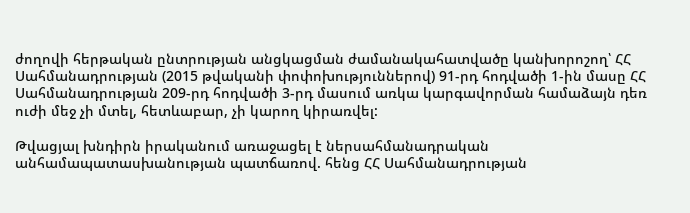ժողովի հերթական ընտրության անցկացման ժամանակահատվածը կանխորոշող՝ ՀՀ Սահմանադրության (2015 թվականի փոփոխություններով) 91-րդ հոդվածի 1-ին մասը ՀՀ Սահմանադրության 209-րդ հոդվածի 3-րդ մասում առկա կարգավորման համաձայն դեռ ուժի մեջ չի մտել, հետևաբար, չի կարող կիրառվել:

Թվացյալ խնդիրն իրականում առաջացել է ներսահմանադրական անհամապատասխանության պատճառով. հենց ՀՀ Սահմանադրության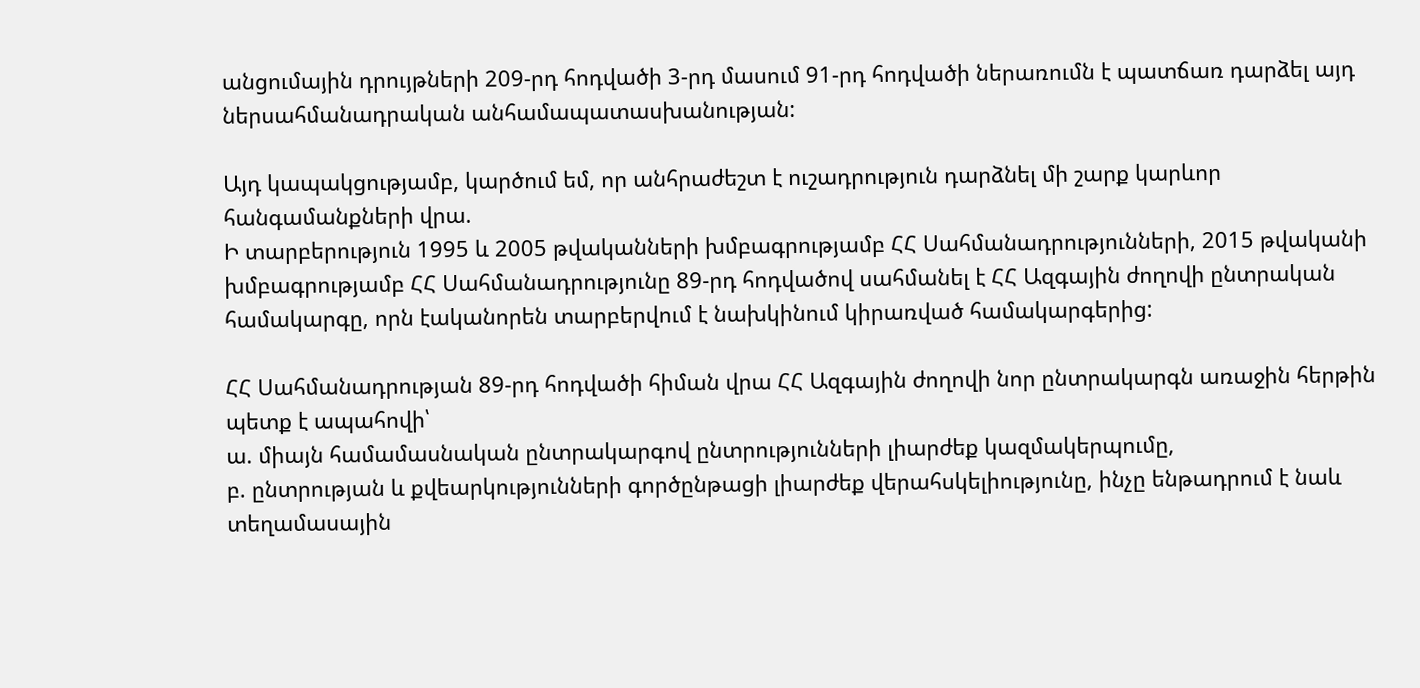անցումային դրույթների 209-րդ հոդվածի 3-րդ մասում 91-րդ հոդվածի ներառումն է պատճառ դարձել այդ ներսահմանադրական անհամապատասխանության:

Այդ կապակցությամբ, կարծում եմ, որ անհրաժեշտ է ուշադրություն դարձնել մի շարք կարևոր հանգամանքների վրա.
Ի տարբերություն 1995 և 2005 թվականների խմբագրությամբ ՀՀ Սահմանադրությունների, 2015 թվականի խմբագրությամբ ՀՀ Սահմանադրությունը 89-րդ հոդվածով սահմանել է ՀՀ Ազգային ժողովի ընտրական համակարգը, որն էականորեն տարբերվում է նախկինում կիրառված համակարգերից:

ՀՀ Սահմանադրության 89-րդ հոդվածի հիման վրա ՀՀ Ազգային ժողովի նոր ընտրակարգն առաջին հերթին պետք է ապահովի՝
ա. միայն համամասնական ընտրակարգով ընտրությունների լիարժեք կազմակերպումը,
բ. ընտրության և քվեարկությունների գործընթացի լիարժեք վերահսկելիությունը, ինչը ենթադրում է նաև տեղամասային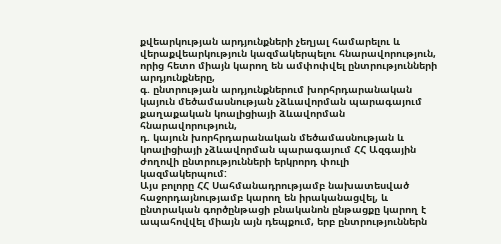քվեարկության արդյունքների չեղյալ համարելու և վերաքվեարկություն կազմակերպելու հնարավորություն, որից հետո միայն կարող են ամփոփվել ընտրությունների արդյունքները,
գ. ընտրության արդյունքներում խորհրդարանական կայուն մեծամասնության չձևավորման պարագայում քաղաքական կոալիցիայի ձևավորման հնարավորություն,
դ. կայուն խորհրդարանական մեծամասնության և կոալիցիայի չձևավորման պարագայում ՀՀ Ազգային ժողովի ընտրությունների երկրորդ փուլի կազմակերպում:
Այս բոլորը ՀՀ Սահմանադրությամբ նախատեսված հաջորդայնությամբ կարող են իրականացվել, և ընտրական գործընթացի բնականոն ընթացքը կարող է ապահովվել միայն այն դեպքում, երբ ընտրություններն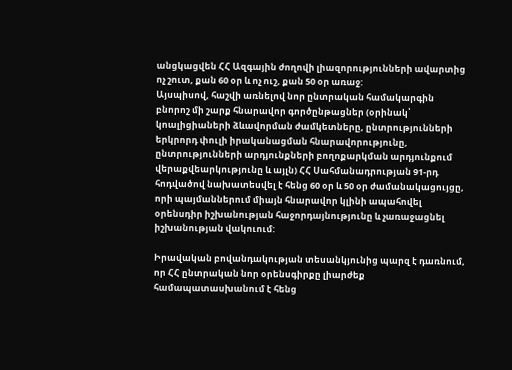անցկացվեն ՀՀ Ազգային ժողովի լիազորությունների ավարտից ոչ շուտ, քան 60 օր և ոչ ուշ, քան 50 օր առաջ:
Այսպիսով, հաշվի առնելով նոր ընտրական համակարգին բնորոշ մի շարք հնարավոր գործընթացներ (օրինակ՝ կոալիցիաների ձևավորման ժամկետները, ընտրությունների երկրորդ փուլի իրականացման հնարավորությունը, ընտրությունների արդյունքների բողոքարկման արդյունքում վերաքվեարկությունը և այլն) ՀՀ Սահմանադրության 91-րդ հոդվածով նախատեսվել է հենց 60 օր և 50 օր ժամանակացույցը, որի պայմաններում միայն հնարավոր կլինի ապահովել օրենսդիր իշխանության հաջորդայնությունը և չառաջացնել իշխանության վակուում:

Իրավական բովանդակության տեսանկյունից պարզ է դառնում, որ ՀՀ ընտրական նոր օրենսգիրքը լիարժեք համապատասխանում է հենց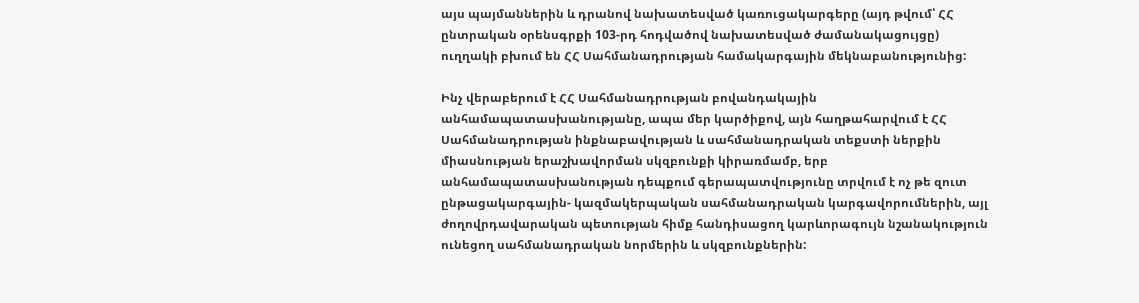այս պայմաններին և դրանով նախատեսված կառուցակարգերը (այդ թվում՝ ՀՀ ընտրական օրենսգրքի 103-րդ հոդվածով նախատեսված ժամանակացույցը) ուղղակի բխում են ՀՀ Սահմանադրության համակարգային մեկնաբանությունից:

Ինչ վերաբերում է ՀՀ Սահմանադրության բովանդակային անհամապատասխանությանը, ապա մեր կարծիքով, այն հաղթահարվում է ՀՀ Սահմանադրության ինքնաբավության և սահմանադրական տեքստի ներքին միասնության երաշխավորման սկզբունքի կիրառմամբ, երբ անհամապատասխանության դեպքում գերապատվությունը տրվում է ոչ թե զուտ ընթացակարգային- կազմակերպական սահմանադրական կարգավորումներին, այլ ժողովրդավարական պետության հիմք հանդիսացող կարևորագույն նշանակություն ունեցող սահմանադրական նորմերին և սկզբունքներին: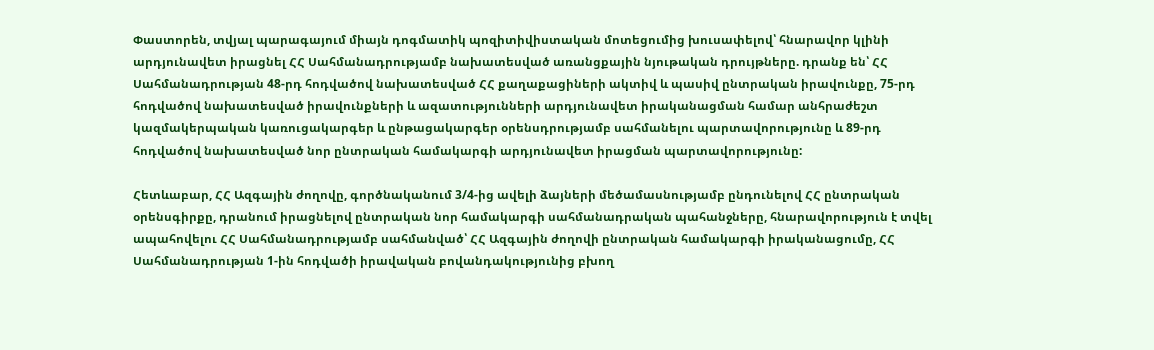Փաստորեն, տվյալ պարագայում միայն դոգմատիկ պոզիտիվիստական մոտեցումից խուսափելով՝ հնարավոր կլինի արդյունավետ իրացնել ՀՀ Սահմանադրությամբ նախատեսված առանցքային նյութական դրույթները. դրանք են՝ ՀՀ Սահմանադրության 48-րդ հոդվածով նախատեսված ՀՀ քաղաքացիների ակտիվ և պասիվ ընտրական իրավունքը, 75-րդ հոդվածով նախատեսված իրավունքների և ազատությունների արդյունավետ իրականացման համար անհրաժեշտ կազմակերպական կառուցակարգեր և ընթացակարգեր օրենսդրությամբ սահմանելու պարտավորությունը և 89-րդ հոդվածով նախատեսված նոր ընտրական համակարգի արդյունավետ իրացման պարտավորությունը:

Հետևաբար, ՀՀ Ազգային ժողովը, գործնականում 3/4-ից ավելի ձայների մեծամասնությամբ ընդունելով ՀՀ ընտրական օրենսգիրքը, դրանում իրացնելով ընտրական նոր համակարգի սահմանադրական պահանջները, հնարավորություն է տվել ապահովելու ՀՀ Սահմանադրությամբ սահմանված՝ ՀՀ Ազգային ժողովի ընտրական համակարգի իրականացումը, ՀՀ Սահմանադրության 1-ին հոդվածի իրավական բովանդակությունից բխող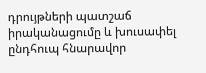դրույթների պատշաճ իրականացումը և խուսափել ընդհուպ հնարավոր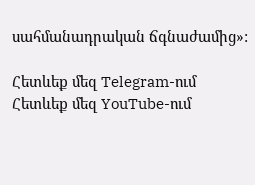սահմանադրական ճգնաժամից»:

Հետևեք մեզ Telegram-ում
Հետևեք մեզ YouTube-ում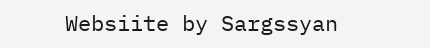Websiite by Sargssyan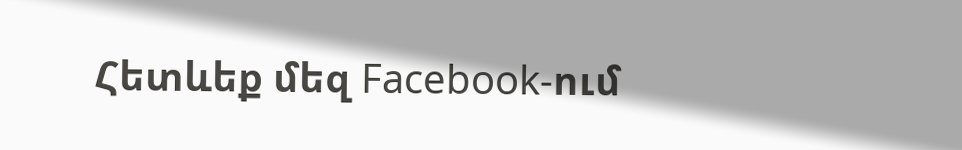Հետևեք մեզ Facebook-ում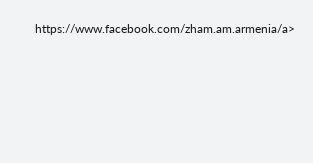https://www.facebook.com/zham.am.armenia/a>